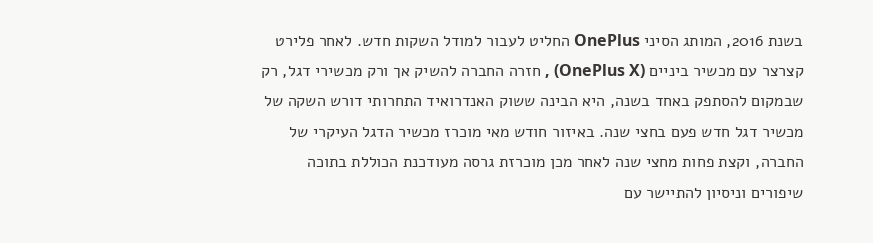בשנת 2016, המותג הסיני OnePlus החליט לעבור למודל השקות חדש. לאחר פלירט קצרצר עם מכשיר ביניים (OnePlus X) , חזרה החברה להשיק אך ורק מכשירי דגל, רק שבמקום להסתפק באחד בשנה, היא הבינה ששוק האנדרואיד התחרותי דורש השקה של מכשיר דגל חדש פעם בחצי שנה. באיזור חודש מאי מוכרז מכשיר הדגל העיקרי של החברה, וקצת פחות מחצי שנה לאחר מכן מוכרזת גרסה מעודכנת הכוללת בתוכה שיפורים וניסיון להתיישר עם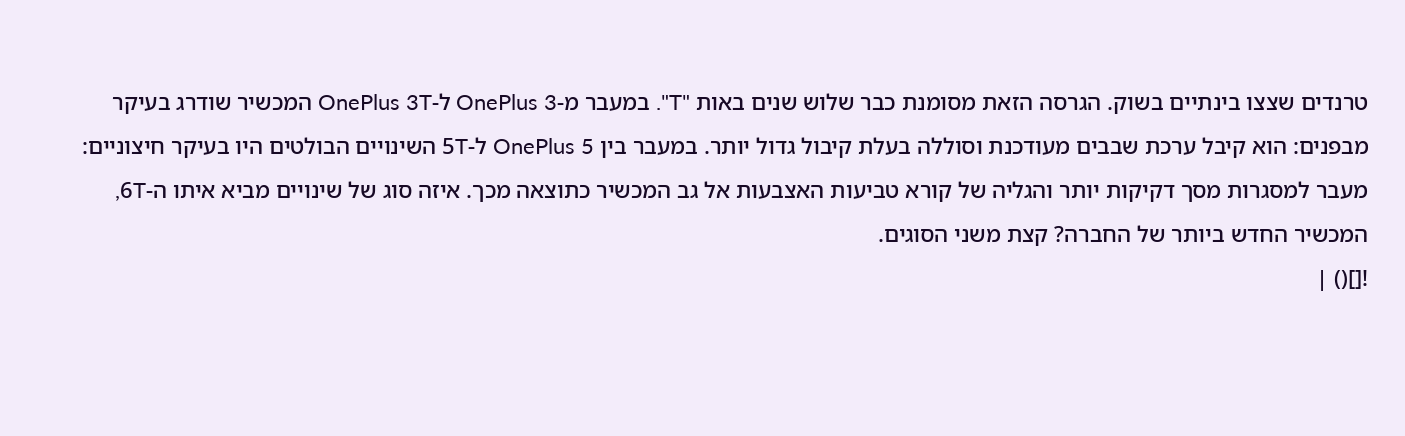טרנדים שצצו בינתיים בשוק. הגרסה הזאת מסומנת כבר שלוש שנים באות "T". במעבר מ-OnePlus 3 ל-OnePlus 3T המכשיר שודרג בעיקר מבפנים: הוא קיבל ערכת שבבים מעודכנת וסוללה בעלת קיבול גדול יותר. במעבר בין OnePlus 5 ל-5T השינויים הבולטים היו בעיקר חיצוניים: מעבר למסגרות מסך דקיקות יותר והגליה של קורא טביעות האצבעות אל גב המכשיר כתוצאה מכך. איזה סוג של שינויים מביא איתו ה-6T, המכשיר החדש ביותר של החברה? קצת משני הסוגים.
![]() |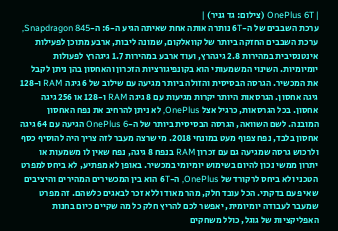| OnePlus 6T (צילום: גד גניר) |
ערכת השבבים של ה-6T נותרה אותה אחת שאיתה הגיע ה-6: ה-Snapdragon 845, ערכת השבבים החזקה ביותר של קוואלקום, שמונה ליבות, ארבע מתוכן לפעילות אינטנסיבית במהירות 2.8 גיגהרץ, ועוד ארבע במהירות 1.7 גיגהרץ לפעולות יומיומיות. השינוי המשמעותי הוא בקונפיגורציות הזכרון והאחסון בהן ניתן לקבל את המכשיר. הגרסה הבסיסית והזולה ביותר מגיעה עם שילוב של 6 גיגה RAM ו-128 גיגה אחסון. הגרסאות היותר יקרות מגיעות עם 8 גיגה RAM ו-128 או 256 גיגה אחסון. בכל הגרסאות, כרגיל אצל OnePlus, לא ניתן להרחיב את נפח האחסון המובנה. לשם השוואה, הגרסה הבסיסית ביותר של ה-OnePlus 6 הגיעה עם 64 גיגה אחסון בלבד, נפח צפוף מעט במונחי 2018. מי שרצה מעבר לזה צריך היה להוסיף כסף ולרכוש גרסה שמגיעה גם עם זכרון RAM בנפח 8 גיגה, נפח שאין לו משמעות או יתרון ממשי נכון להיום בשימוש יומיומי במכשיר. באופן לא מפתיע, לא ביחס למפרט הטכני ולא ביחס לרקורד של OnePlus, ה-6T הוא בין המכשירים המהירים והיציבים שאי פעם בדקתי. הכל עובד חלק, מהר מאוד וללא זכר לבאגים כלשהם. זה מפרט שמעבר לעבודה יומיומית, יאפשר לכם להריץ חלק כל מה שקיים כיום בחנות האפליקציות של גוגל, כולל משחקים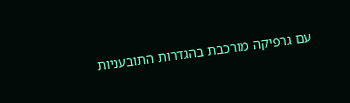עם גרפיקה מורכבת בהגדרות התובעניות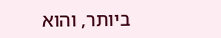ביותר, והוא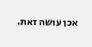אכן עושה זאת.